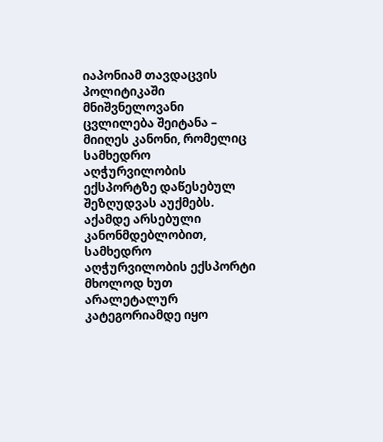იაპონიამ თავდაცვის პოლიტიკაში მნიშვნელოვანი ცვლილება შეიტანა – მიიღეს კანონი, რომელიც სამხედრო აღჭურვილობის ექსპორტზე დაწესებულ შეზღუდვას აუქმებს. აქამდე არსებული კანონმდებლობით, სამხედრო აღჭურვილობის ექსპორტი მხოლოდ ხუთ არალეტალურ კატეგორიამდე იყო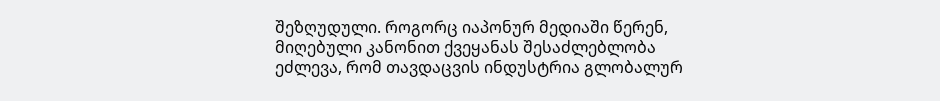შეზღუდული. როგორც იაპონურ მედიაში წერენ, მიღებული კანონით ქვეყანას შესაძლებლობა ეძლევა, რომ თავდაცვის ინდუსტრია გლობალურ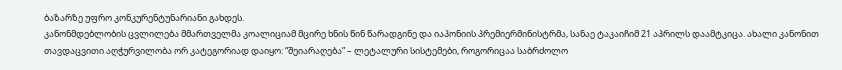ბაზარზე უფრო კონკურენტუნარიანი გახდეს.
კანონმდებლობის ცვლილება მმართველმა კოალიციამ მცირე ხნის წინ წარადგინე და იაპონიის პრემიერმინისტრმა, სანაე ტაკაიჩიმ 21 აპრილს დაამტკიცა. ახალი კანონით თავდაცვითი აღჭურვილობა ორ კატეგორიად დაიყო: “შეიარაღება” – ლეტალური სისტემები, როგორიცაა საბრძოლო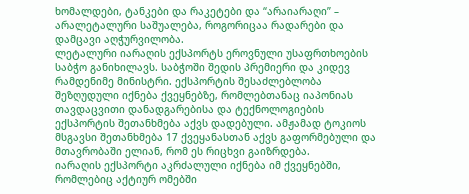ხომალდები, ტანკები და რაკეტები და “არაიარაღი” – არალეტალური საშუალება, როგორიცაა რადარები და დამცავი აღჭურვილობა.
ლეტალური იარაღის ექსპორტს ეროვნული უსაფრთხოების საბჭო განიხილავს. საბჭოში შედის პრემიერი და კიდევ რამდენიმე მინისტრი. ექსპორტის შესაძლებლობა შეზღუდული იქნება ქვეყნებზე, რომლებთანაც იაპონიას თავდაცვითი დანადგარებისა და ტექნოლოგიების ექსპორტის შეთანხმება აქვს დადებული. ამჟამად ტოკიოს მსგავსი შეთანხმება 17 ქვეყანასთან აქვს გაფორმებული და მთავრობაში ელიან, რომ ეს რიცხვი გაიზრდება.
იარაღის ექსპორტი აკრძალული იქნება იმ ქვეყნებში, რომლებიც აქტიურ ომებში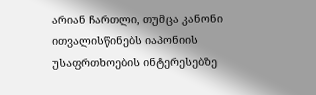არიან ჩართლი, თუმცა კანონი ითვალისწინებს იაპონიის უსაფრთხოების ინტერესებზე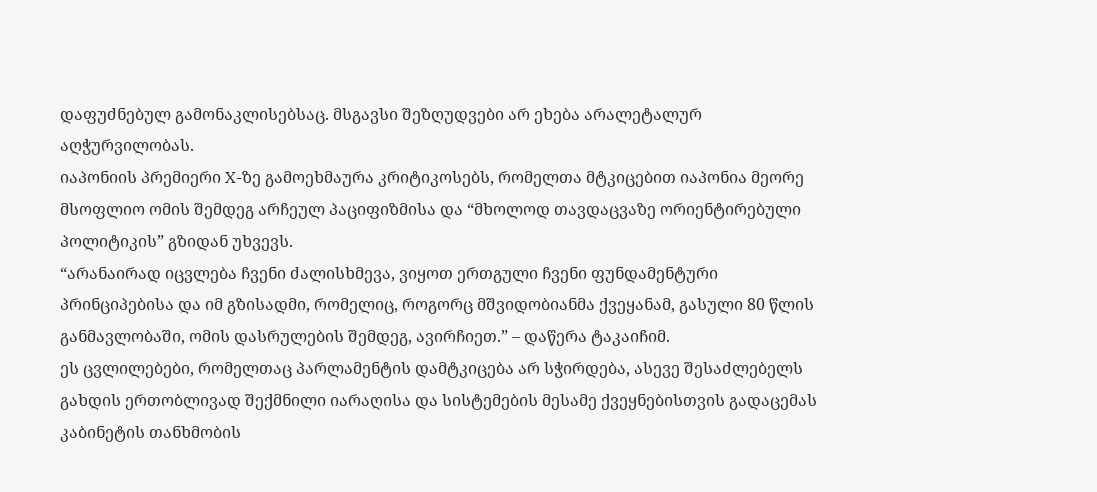დაფუძნებულ გამონაკლისებსაც. მსგავსი შეზღუდვები არ ეხება არალეტალურ აღჭურვილობას.
იაპონიის პრემიერი X-ზე გამოეხმაურა კრიტიკოსებს, რომელთა მტკიცებით იაპონია მეორე მსოფლიო ომის შემდეგ არჩეულ პაციფიზმისა და “მხოლოდ თავდაცვაზე ორიენტირებული პოლიტიკის” გზიდან უხვევს.
“არანაირად იცვლება ჩვენი ძალისხმევა, ვიყოთ ერთგული ჩვენი ფუნდამენტური პრინციპებისა და იმ გზისადმი, რომელიც, როგორც მშვიდობიანმა ქვეყანამ, გასული 80 წლის განმავლობაში, ომის დასრულების შემდეგ, ავირჩიეთ.” – დაწერა ტაკაიჩიმ.
ეს ცვლილებები, რომელთაც პარლამენტის დამტკიცება არ სჭირდება, ასევე შესაძლებელს გახდის ერთობლივად შექმნილი იარაღისა და სისტემების მესამე ქვეყნებისთვის გადაცემას კაბინეტის თანხმობის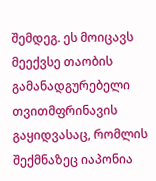შემდეგ. ეს მოიცავს მეექვსე თაობის გამანადგურებელი თვითმფრინავის გაყიდვასაც, რომლის შექმნაზეც იაპონია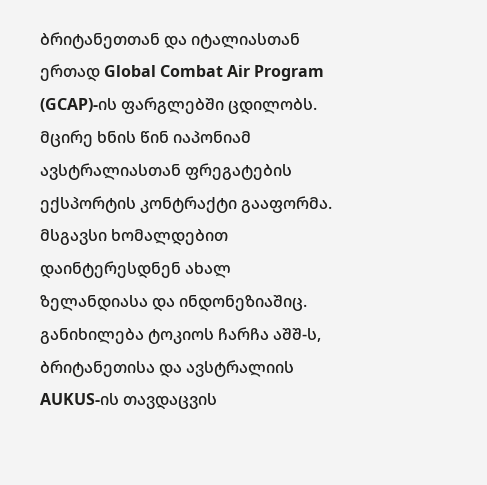ბრიტანეთთან და იტალიასთან ერთად Global Combat Air Program (GCAP)-ის ფარგლებში ცდილობს.
მცირე ხნის წინ იაპონიამ ავსტრალიასთან ფრეგატების ექსპორტის კონტრაქტი გააფორმა. მსგავსი ხომალდებით დაინტერესდნენ ახალ ზელანდიასა და ინდონეზიაშიც. განიხილება ტოკიოს ჩარჩა აშშ-ს, ბრიტანეთისა და ავსტრალიის AUKUS-ის თავდაცვის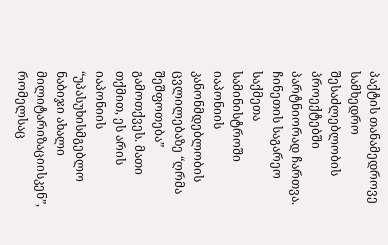პაქტის თანამედროვე სამხედრო შესაძლებლობის პროექტებში პარტნიორად ჩართვა.
ჩინეთის საგარეო საქმეთა სამინისტროში იაპონიის კანონმდებლობის ცვლილებაზე “ღრმა შეშფოთება” გამოთქვეს. მათი თქმით, ეს არის იაპონიის “უპასუხისმგებლო ნაბიჯი ახალი მილიტარიზაციისკენ”, რომელსაც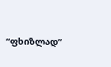“ფხიზლად”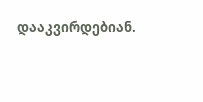დააკვირდებიან.